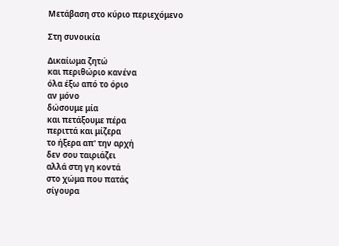Μετάβαση στο κύριο περιεχόμενο

Στη συνοικία

Δικαίωμα ζητώ
και περιθώριο κανένα
όλα έξω από το όριο
αν μόνο
δώσουμε μία
και πετάξουμε πέρα
περιττά και μίζερα
το ήξερα απ' την αρχή
δεν σου ταιριάζει
αλλά στη γη κοντά
στο χώμα που πατάς
σίγουρα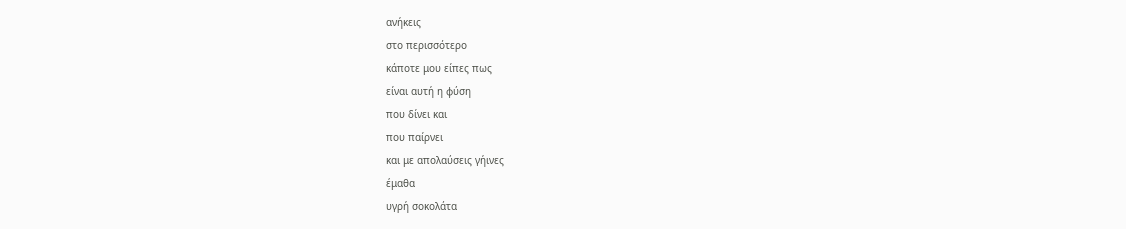ανήκεις
στο περισσότερο
κάποτε μου είπες πως
είναι αυτή η φύση
που δίνει και
που παίρνει
και με απολαύσεις γήινες
έμαθα
υγρή σοκολάτα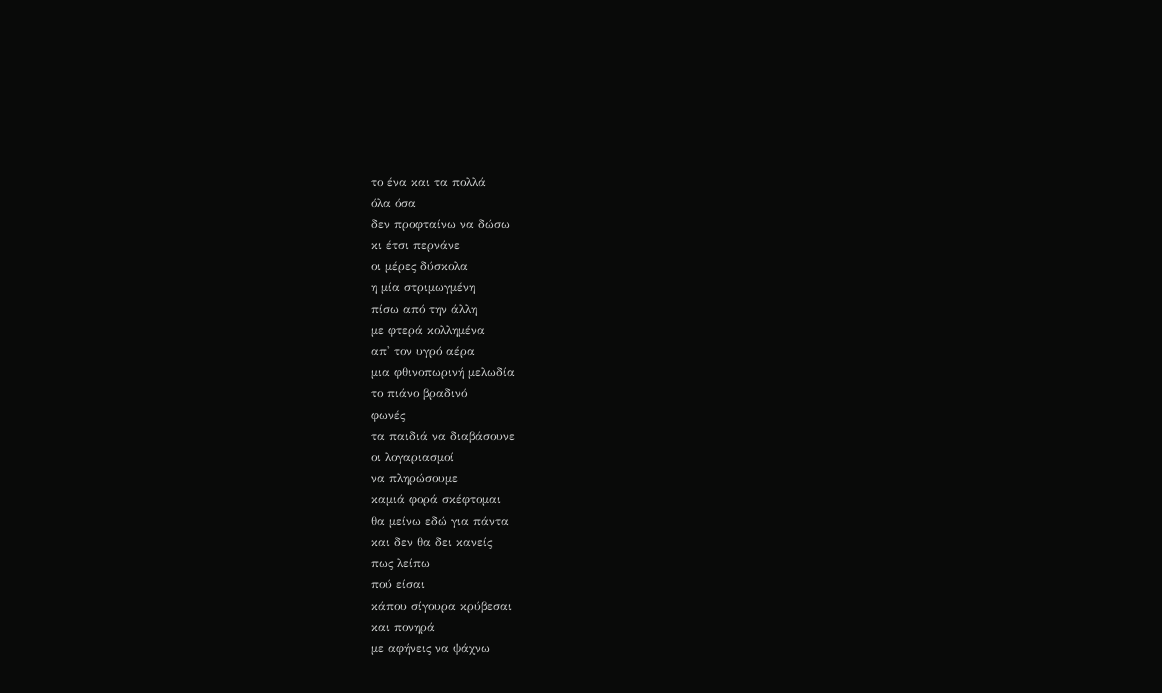το ένα και τα πολλά
όλα όσα
δεν προφταίνω να δώσω
κι έτσι περνάνε
οι μέρες δύσκολα
η μία στριμωγμένη
πίσω από την άλλη
με φτερά κολλημένα
απ' τον υγρό αέρα
μια φθινοπωρινή μελωδία
το πιάνο βραδινό
φωνές
τα παιδιά να διαβάσουνε
οι λογαριασμοί
να πληρώσουμε
καμιά φορά σκέφτομαι
θα μείνω εδώ για πάντα
και δεν θα δει κανείς
πως λείπω
πού είσαι
κάπου σίγουρα κρύβεσαι
και πονηρά
με αφήνεις να ψάχνω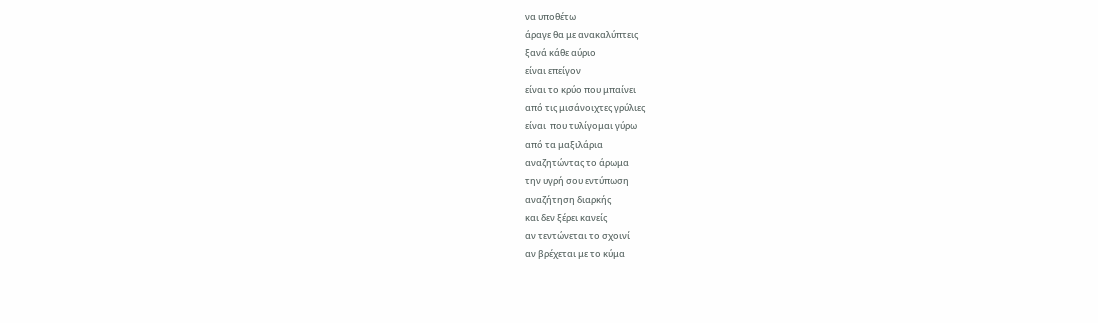να υποθέτω
άραγε θα με ανακαλύπτεις
ξανά κάθε αύριο
είναι επείγον
είναι το κρύο που μπαίνει
από τις μισάνοιχτες γρύλιες
είναι  που τυλίγομαι γύρω
από τα μαξιλάρια
αναζητώντας το άρωμα
την υγρή σου εντύπωση
αναζήτηση διαρκής
και δεν ξέρει κανείς
αν τεντώνεται το σχοινί
αν βρέχεται με το κύμα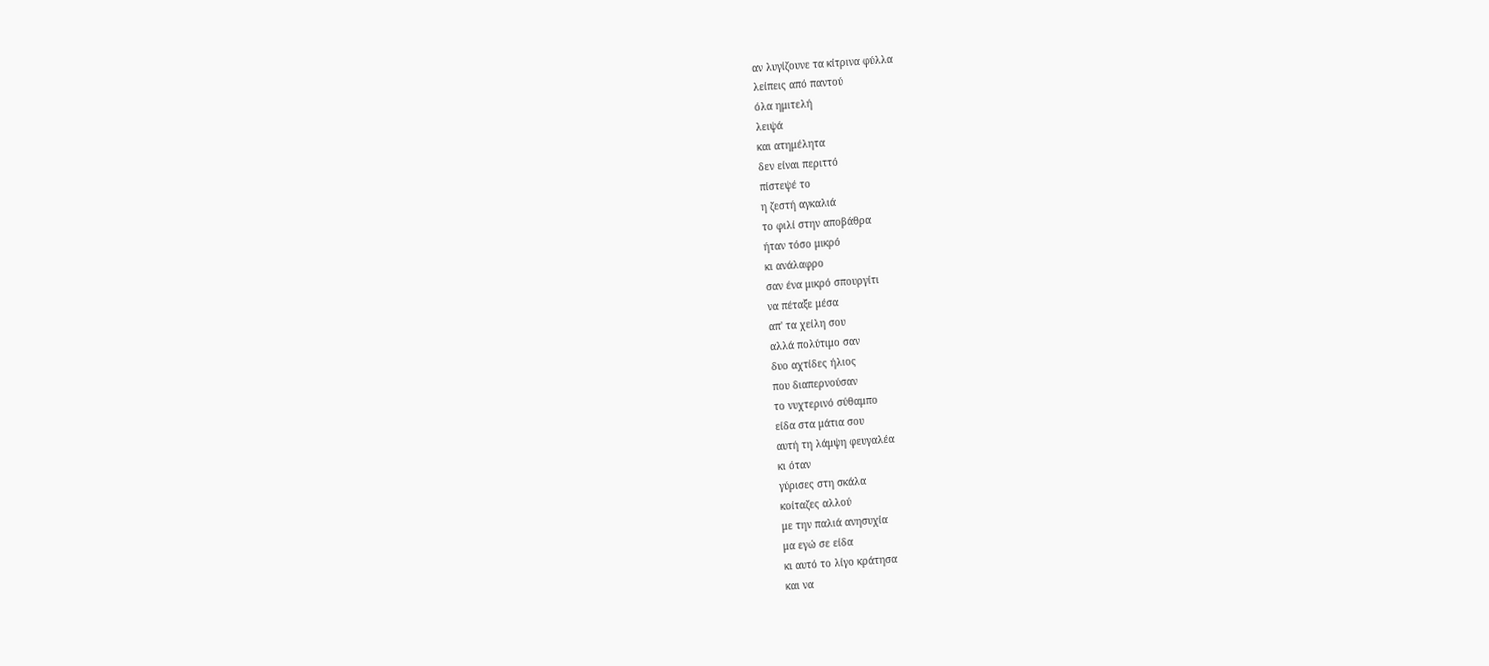αν λυγίζουνε τα κίτρινα φύλλα
λείπεις από παντού
όλα ημιτελή
λειψά
και ατημέλητα
δεν είναι περιττό
πίστεψέ το
η ζεστή αγκαλιά
το φιλί στην αποβάθρα
ήταν τόσο μικρό
κι ανάλαφρο
σαν ένα μικρό σπουργίτι
να πέταξε μέσα
απ' τα χείλη σου
αλλά πολύτιμο σαν
δυο αχτίδες ήλιος
που διαπερνούσαν
το νυχτερινό σύθαμπο
είδα στα μάτια σου
αυτή τη λάμψη φευγαλέα
κι όταν
γύρισες στη σκάλα
κοίταζες αλλού
με την παλιά ανησυχία
μα εγώ σε είδα
κι αυτό το λίγο κράτησα
και να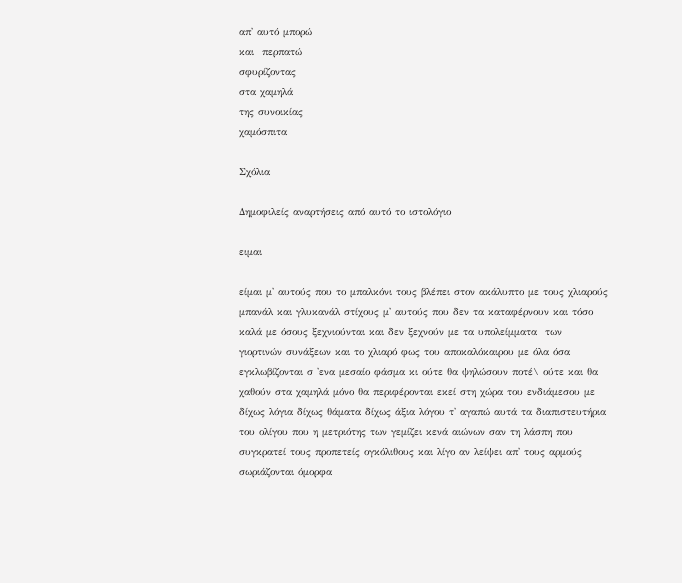απ' αυτό μπορώ
και  περπατώ
σφυρίζοντας
στα χαμηλά
της συνοικίας
χαμόσπιτα

Σχόλια

Δημοφιλείς αναρτήσεις από αυτό το ιστολόγιο

ειμαι

είμαι μ' αυτούς που το μπαλκόνι τους βλέπει στον ακάλυπτο με τους χλιαρούς μπανάλ και γλυκανάλ στίχους μ' αυτούς που δεν τα καταφέρνουν και τόσο καλά με όσους ξεχνιούνται και δεν ξεχνούν με τα υπολείμματα  των γιορτινών συνάξεων και το χλιαρό φως του αποκαλόκαιρου με όλα όσα εγκλωβίζονται σ 'ενα μεσαίο φάσμα κι ούτε θα ψηλώσουν ποτέ\ ούτε και θα χαθούν στα χαμηλά μόνο θα περιφέρονται εκεί στη χώρα του ενδιάμεσου με δίχως λόγια δίχως θάματα δίχως άξια λόγου τ' αγαπώ αυτά τα διαπιστευτήρια του ολίγου που η μετριότης των γεμίζει κενά αιώνων σαν τη λάσπη που συγκρατεί τους προπετείς ογκόλιθους και λίγο αν λείψει απ' τους αρμούς σωριάζονται όμορφα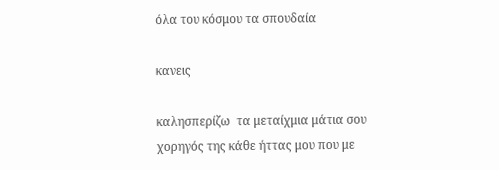όλα του κόσμου τα σπουδαία

κανεις

καλησπερίζω  τα μεταίχμια μάτια σου  χορηγός της κάθε ήττας μου που με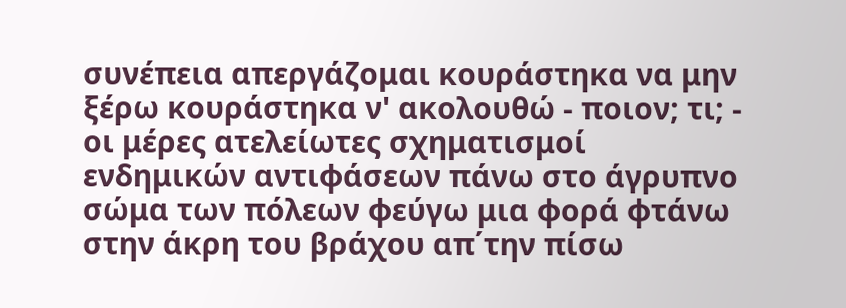συνέπεια απεργάζομαι κουράστηκα να μην ξέρω κουράστηκα ν' ακολουθώ - ποιον; τι; -  οι μέρες ατελείωτες σχηματισμοί ενδημικών αντιφάσεων πάνω στο άγρυπνο σώμα των πόλεων φεύγω μια φορά φτάνω στην άκρη του βράχου απ΄την πίσω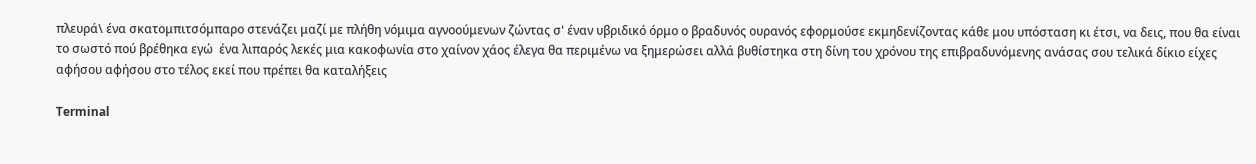πλευρά\ ένα σκατομπιτσόμπαρο στενάζει μαζί με πλήθη νόμιμα αγνοούμενων ζώντας σ' έναν υβριδικό όρμο ο βραδυνός ουρανός εφορμούσε εκμηδενίζοντας κάθε μου υπόσταση κι έτσι, να δεις, που θα είναι το σωστό πού βρέθηκα εγώ  ένα λιπαρός λεκές μια κακοφωνία στο χαίνον χάος έλεγα θα περιμένω να ξημερώσει αλλά βυθίστηκα στη δίνη του χρόνου της επιβραδυνόμενης ανάσας σου τελικά δίκιο είχες αφήσου αφήσου στο τέλος εκεί που πρέπει θα καταλήξεις

Terminal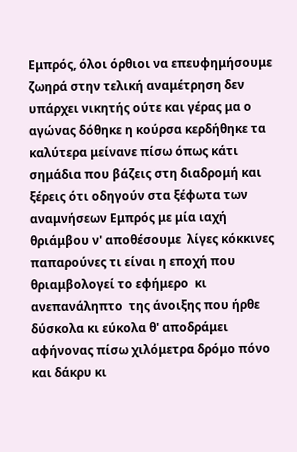Εμπρός, όλοι όρθιοι να επευφημήσουμε ζωηρά στην τελική αναμέτρηση δεν υπάρχει νικητής ούτε και γέρας μα ο αγώνας δόθηκε η κούρσα κερδήθηκε τα καλύτερα μείνανε πίσω όπως κάτι σημάδια που βάζεις στη διαδρομή και ξέρεις ότι οδηγούν στα ξέφωτα των αναμνήσεων Εμπρός με μία ιαχή θριάμβου ν' αποθέσουμε  λίγες κόκκινες παπαρούνες τι είναι η εποχή που θριαμβολογεί το εφήμερο  κι ανεπανάληπτο  της άνοιξης που ήρθε δύσκολα κι εύκολα θ' αποδράμει αφήνονας πίσω χιλόμετρα δρόμο πόνο και δάκρυ κι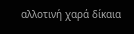αλλοτινή χαρά δίκαια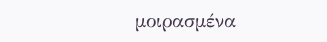μοιρασμένα